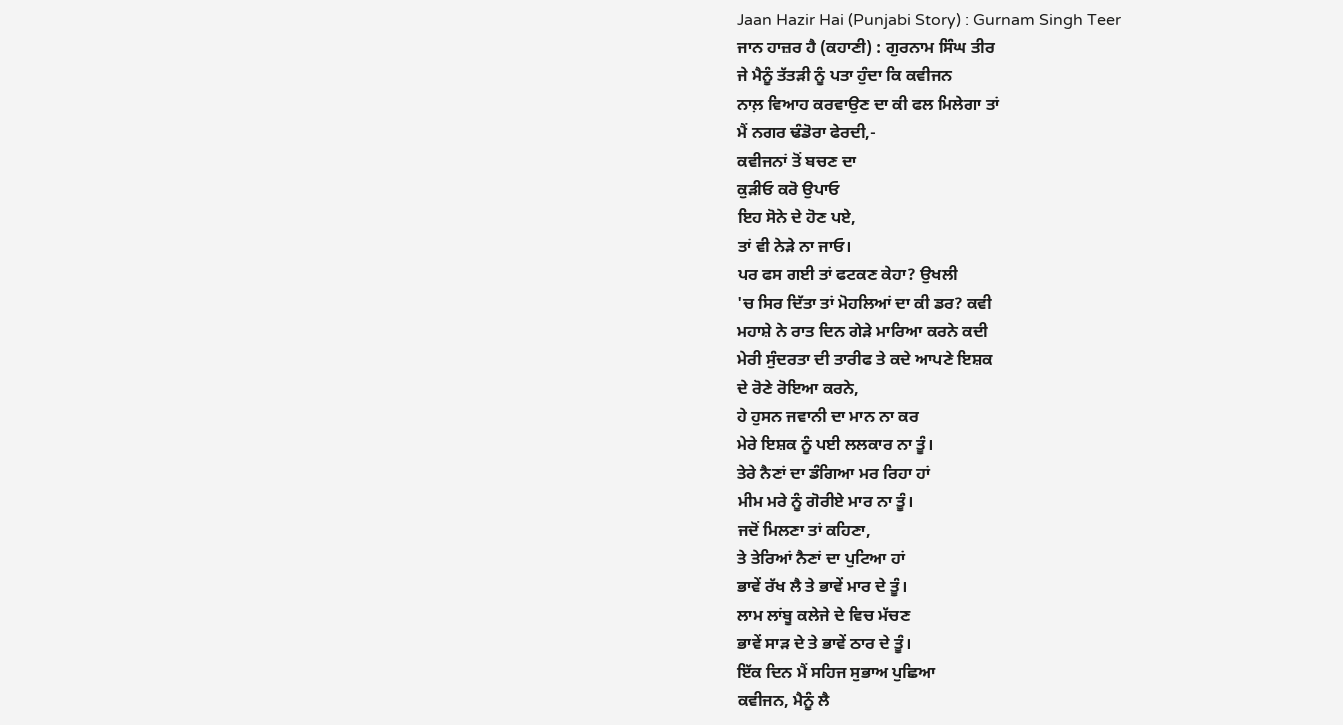Jaan Hazir Hai (Punjabi Story) : Gurnam Singh Teer
ਜਾਨ ਹਾਜ਼ਰ ਹੈ (ਕਹਾਣੀ) : ਗੁਰਨਾਮ ਸਿੰਘ ਤੀਰ
ਜੇ ਮੈਨੂੰ ਤੱਤੜੀ ਨੂੰ ਪਤਾ ਹੁੰਦਾ ਕਿ ਕਵੀਜਨ
ਨਾਲ਼ ਵਿਆਹ ਕਰਵਾਉਣ ਦਾ ਕੀ ਫਲ ਮਿਲੇਗਾ ਤਾਂ
ਮੈਂ ਨਗਰ ਢੰਡੋਰਾ ਫੇਰਦੀ,-
ਕਵੀਜਨਾਂ ਤੋਂ ਬਚਣ ਦਾ
ਕੁੜੀਓ ਕਰੋ ਉਪਾਓ
ਇਹ ਸੋਨੇ ਦੇ ਹੋਣ ਪਏ,
ਤਾਂ ਵੀ ਨੇੜੇ ਨਾ ਜਾਓ।
ਪਰ ਫਸ ਗਈ ਤਾਂ ਫਟਕਣ ਕੇਹਾ? ਉਖਲੀ
'ਚ ਸਿਰ ਦਿੱਤਾ ਤਾਂ ਮੋਹਲਿਆਂ ਦਾ ਕੀ ਡਰ? ਕਵੀ
ਮਹਾਸ਼ੇ ਨੇ ਰਾਤ ਦਿਨ ਗੇੜੇ ਮਾਰਿਆ ਕਰਨੇ ਕਦੀ
ਮੇਰੀ ਸੁੰਦਰਤਾ ਦੀ ਤਾਰੀਫ ਤੇ ਕਦੇ ਆਪਣੇ ਇਸ਼ਕ
ਦੇ ਰੋਣੇ ਰੋਇਆ ਕਰਨੇ,
ਹੇ ਹੁਸਨ ਜਵਾਨੀ ਦਾ ਮਾਨ ਨਾ ਕਰ
ਮੇਰੇ ਇਸ਼ਕ ਨੂੰ ਪਈ ਲਲਕਾਰ ਨਾ ਤੂੰ।
ਤੇਰੇ ਨੈਣਾਂ ਦਾ ਡੰਗਿਆ ਮਰ ਰਿਹਾ ਹਾਂ
ਮੀਮ ਮਰੇ ਨੂੰ ਗੋਰੀਏ ਮਾਰ ਨਾ ਤੂੰ।
ਜਦੋਂ ਮਿਲਣਾ ਤਾਂ ਕਹਿਣਾ,
ਤੇ ਤੇਰਿਆਂ ਨੈਣਾਂ ਦਾ ਪੁਟਿਆ ਹਾਂ
ਭਾਵੇਂ ਰੱਖ ਲੈ ਤੇ ਭਾਵੇਂ ਮਾਰ ਦੇ ਤੂੰ।
ਲਾਮ ਲਾਂਬੂ ਕਲੇਜੇ ਦੇ ਵਿਚ ਮੱਚਣ
ਭਾਵੇਂ ਸਾੜ ਦੇ ਤੇ ਭਾਵੇਂ ਠਾਰ ਦੇ ਤੂੰ।
ਇੱਕ ਦਿਨ ਮੈਂ ਸਹਿਜ ਸੁਭਾਅ ਪੁਛਿਆ
ਕਵੀਜਨ, ਮੈਨੂੰ ਲੈ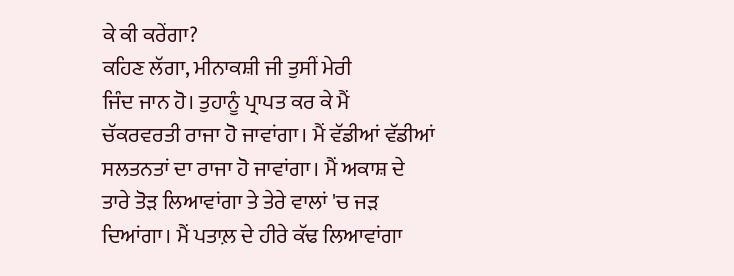ਕੇ ਕੀ ਕਰੇਂਗਾ?
ਕਹਿਣ ਲੱਗਾ, ਮੀਨਾਕਸ਼ੀ ਜੀ ਤੁਸੀਂ ਮੇਰੀ
ਜਿੰਦ ਜਾਨ ਹੋ। ਤੁਹਾਨੂੰ ਪ੍ਰਾਪਤ ਕਰ ਕੇ ਮੈਂ
ਚੱਕਰਵਰਤੀ ਰਾਜਾ ਹੋ ਜਾਵਾਂਗਾ। ਮੈਂ ਵੱਡੀਆਂ ਵੱਡੀਆਂ
ਸਲਤਨਤਾਂ ਦਾ ਰਾਜਾ ਹੋ ਜਾਵਾਂਗਾ। ਮੈਂ ਅਕਾਸ਼ ਦੇ
ਤਾਰੇ ਤੋੜ ਲਿਆਵਾਂਗਾ ਤੇ ਤੇਰੇ ਵਾਲਾਂ 'ਚ ਜੜ
ਦਿਆਂਗਾ। ਮੈਂ ਪਤਾਲ਼ ਦੇ ਹੀਰੇ ਕੱਢ ਲਿਆਵਾਂਗਾ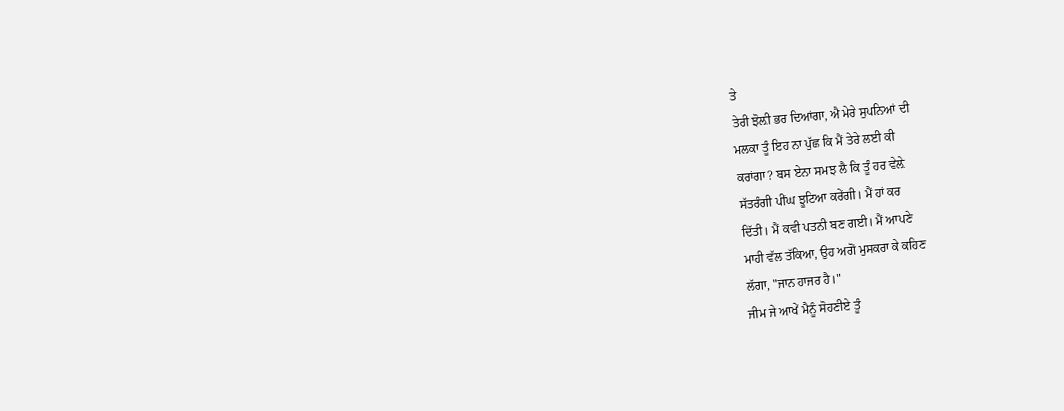ਤੇ
ਤੇਰੀ ਝੋਲ਼ੀ ਭਰ ਦਿਆਂਗਾ, ਐ ਮੇਰੇ ਸੁਪਨਿਆਂ ਦੀ
ਮਲਕਾ ਤੂੰ ਇਹ ਨਾ ਪੁੱਛ ਕਿ ਮੈਂ ਤੇਰੇ ਲਈ ਕੀ
ਕਰਾਂਗਾ? ਬਸ ਏਨਾ ਸਮਝ ਲੈ ਕਿ ਤੂੰ ਹਰ ਵੇਲ਼ੇ
ਸੱਤਰੰਗੀ ਪੀਂਘ ਝੂਟਿਆ ਕਰੇਂਗੀ। ਮੈਂ ਹਾਂ ਕਰ
ਦਿੱਤੀ। ਮੈਂ ਕਵੀ ਪਤਨੀ ਬਣ ਗਈ। ਮੈਂ ਆਪਣੇ
ਮਾਹੀ ਵੱਲ ਤੱਕਿਆ, ਉਹ ਅਗੋਂ ਮੁਸਕਰਾ ਕੇ ਕਹਿਣ
ਲੱਗਾ, "ਜਾਨ ਹਾਜਰ ਹੈ।"
ਜੀਮ ਜੇ ਆਖੇਂ ਮੈਨੂੰ ਸੋਹਣੀਏ ਤੂੰ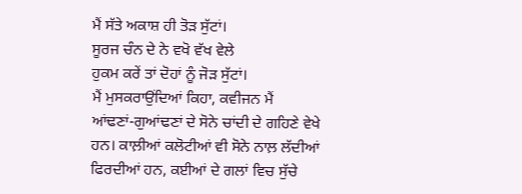ਮੈਂ ਸੱਤੇ ਅਕਾਸ਼ ਹੀ ਤੋੜ ਸੁੱਟਾਂ।
ਸੂਰਜ ਚੰਨ ਦੇ ਨੇ ਵਖੋ ਵੱਖ ਵੇਲੇ
ਹੁਕਮ ਕਰੇਂ ਤਾਂ ਦੋਹਾਂ ਨੂੰ ਜੋੜ ਸੁੱਟਾਂ।
ਮੈਂ ਮੁਸਕਰਾਉਂਦਿਆਂ ਕਿਹਾ, ਕਵੀਜਨ ਮੈਂ
ਆਂਢਣਾਂ-ਗੁਆਂਢਣਾਂ ਦੇ ਸੋਨੇ ਚਾਂਦੀ ਦੇ ਗਹਿਣੇ ਵੇਖੇ
ਹਨ। ਕਾਲ਼ੀਆਂ ਕਲੋਟੀਆਂ ਵੀ ਸੋਨੇ ਨਾਲ਼ ਲੱਦੀਆਂ
ਫਿਰਦੀਆਂ ਹਨ, ਕਈਆਂ ਦੇ ਗਲਾਂ ਵਿਚ ਸੁੱਚੇ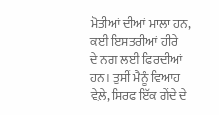ਮੋਤੀਆਂ ਦੀਆਂ ਮਾਲਾ ਹਨ, ਕਈ ਇਸਤਰੀਆਂ ਹੀਰੇ
ਦੇ ਨਗ ਲਈ ਫਿਰਦੀਆਂ ਹਨ। ਤੁਸੀਂ ਮੈਨੂੰ ਵਿਆਹ
ਵੇਲ਼ੇ, ਸਿਰਫ ਇੱਕ ਗੇਂਦੇ ਦੇ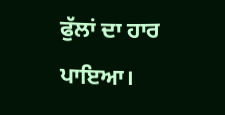ਫੁੱਲਾਂ ਦਾ ਹਾਰ ਪਾਇਆ।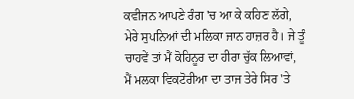ਕਵੀਜਨ ਆਪਣੇ ਰੰਗ 'ਚ ਆ ਕੇ ਕਹਿਣ ਲੱਗੇ,
ਮੇਰੇ ਸੁਪਨਿਆਂ ਦੀ ਮਲਿਕਾ ਜਾਨ ਹਾਜ਼ਰ ਹੈ। ਜੇ ਤੂੰ
ਚਾਹਵੇਂ ਤਾਂ ਮੈਂ ਕੋਹਿਨੂਰ ਦਾ ਹੀਰਾ ਚੁੱਕ ਲਿਆਵਾਂ,
ਮੈਂ ਮਲਕਾ ਵਿਕਟੋਰੀਆ ਦਾ ਤਾਜ ਤੇਰੇ ਸਿਰ 'ਤੇ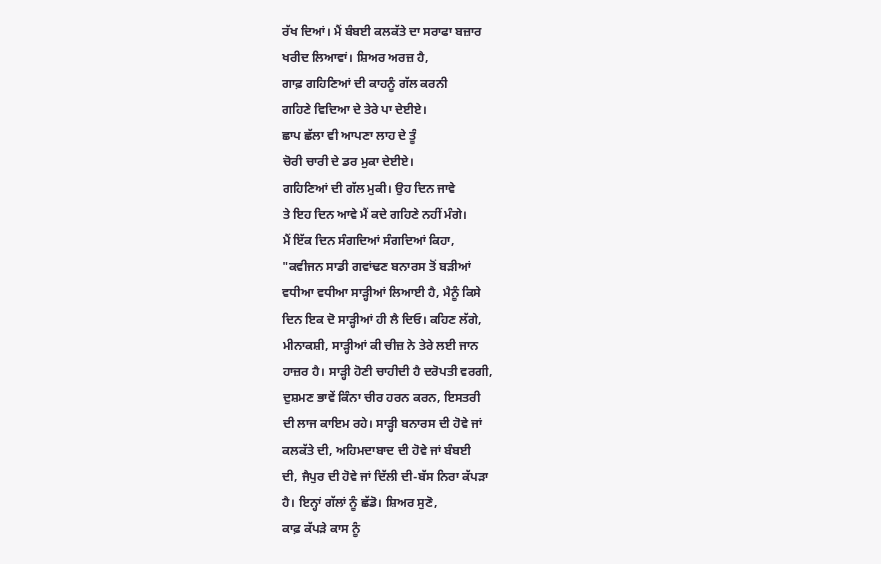ਰੱਖ ਦਿਆਂ। ਮੈਂ ਬੰਬਈ ਕਲਕੱਤੇ ਦਾ ਸਰਾਫਾ ਬਜ਼ਾਰ
ਖਰੀਦ ਲਿਆਵਾਂ। ਸ਼ਿਅਰ ਅਰਜ਼ ਹੈ,
ਗਾਫ਼ ਗਹਿਣਿਆਂ ਦੀ ਕਾਹਨੂੰ ਗੱਲ ਕਰਨੀ
ਗਹਿਣੇ ਵਿਦਿਆ ਦੇ ਤੇਰੇ ਪਾ ਦੇਈਏ।
ਛਾਪ ਛੱਲਾ ਵੀ ਆਪਣਾ ਲਾਹ ਦੇ ਤੂੰ
ਚੋਰੀ ਚਾਰੀ ਦੇ ਡਰ ਮੁਕਾ ਦੇਈਏ।
ਗਹਿਣਿਆਂ ਦੀ ਗੱਲ ਮੁਕੀ। ਉਹ ਦਿਨ ਜਾਵੇ
ਤੇ ਇਹ ਦਿਨ ਆਵੇ ਮੈਂ ਕਦੇ ਗਹਿਣੇ ਨਹੀਂ ਮੰਗੇ।
ਮੈਂ ਇੱਕ ਦਿਨ ਸੰਗਦਿਆਂ ਸੰਗਦਿਆਂ ਕਿਹਾ,
"ਕਵੀਜਨ ਸਾਡੀ ਗਵਾਂਢਣ ਬਨਾਰਸ ਤੋਂ ਬੜੀਆਂ
ਵਧੀਆ ਵਧੀਆ ਸਾੜ੍ਹੀਆਂ ਲਿਆਈ ਹੈ, ਮੈਨੂੰ ਕਿਸੇ
ਦਿਨ ਇਕ ਦੋ ਸਾੜ੍ਹੀਆਂ ਹੀ ਲੈ ਦਿਓ। ਕਹਿਣ ਲੱਗੇ,
ਮੀਨਾਕਸ਼ੀ, ਸਾੜ੍ਹੀਆਂ ਕੀ ਚੀਜ਼ ਨੇ ਤੇਰੇ ਲਈ ਜਾਨ
ਹਾਜ਼ਰ ਹੈ। ਸਾੜ੍ਹੀ ਹੋਣੀ ਚਾਹੀਦੀ ਹੈ ਦਰੋਪਤੀ ਵਰਗੀ,
ਦੁਸ਼ਮਣ ਭਾਵੇਂ ਕਿੰਨਾ ਚੀਰ ਹਰਨ ਕਰਨ, ਇਸਤਰੀ
ਦੀ ਲਾਜ ਕਾਇਮ ਰਹੇ। ਸਾੜ੍ਹੀ ਬਨਾਰਸ ਦੀ ਹੋਵੇ ਜਾਂ
ਕਲਕੱਤੇ ਦੀ, ਅਹਿਮਦਾਬਾਦ ਦੀ ਹੋਵੇ ਜਾਂ ਬੰਬਈ
ਦੀ, ਜੈਪੁਰ ਦੀ ਹੋਵੇ ਜਾਂ ਦਿੱਲੀ ਦੀ-ਬੱਸ ਨਿਰਾ ਕੱਪੜਾ
ਹੈ। ਇਨ੍ਹਾਂ ਗੱਲਾਂ ਨੂੰ ਛੱਡੋ। ਸ਼ਿਅਰ ਸੁਣੋ,
ਕਾਫ਼ ਕੱਪੜੇ ਕਾਸ ਨੂੰ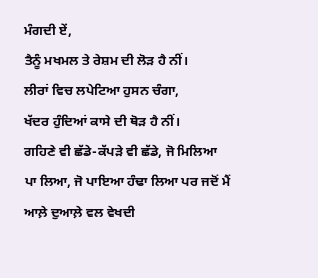ਮੰਗਦੀ ਏਂ,
ਤੈਨੂੰ ਮਖਮਲ ਤੇ ਰੇਸ਼ਮ ਦੀ ਲੋੜ ਹੈ ਨੀਂ।
ਲੀਰਾਂ ਵਿਚ ਲਪੇਟਿਆ ਹੁਸਨ ਚੰਗਾ,
ਖੱਦਰ ਹੁੰਦਿਆਂ ਕਾਸੇ ਦੀ ਥੋੜ ਹੈ ਨੀਂ।
ਗਹਿਣੇ ਵੀ ਛੱਡੇ-ਕੱਪੜੇ ਵੀ ਛੱਡੇ, ਜੋ ਮਿਲਿਆ
ਪਾ ਲਿਆ, ਜੋ ਪਾਇਆ ਹੰਢਾ ਲਿਆ ਪਰ ਜਦੋਂ ਮੈਂ
ਆਲ਼ੇ ਦੁਆਲ਼ੇ ਵਲ ਵੇਖਦੀ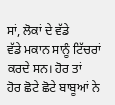ਸਾਂ, ਲੋਕਾਂ ਦੇ ਵੱਡੇ
ਵੱਡੇ ਮਕਾਨ ਸਾਨੂੰ ਟਿੱਚਰਾਂ ਕਰਦੇ ਸਨ। ਹੋਰ ਤਾਂ
ਹੋਰ ਛੋਟੇ ਛੋਟੇ ਬਾਬੂਆਂ ਨੇ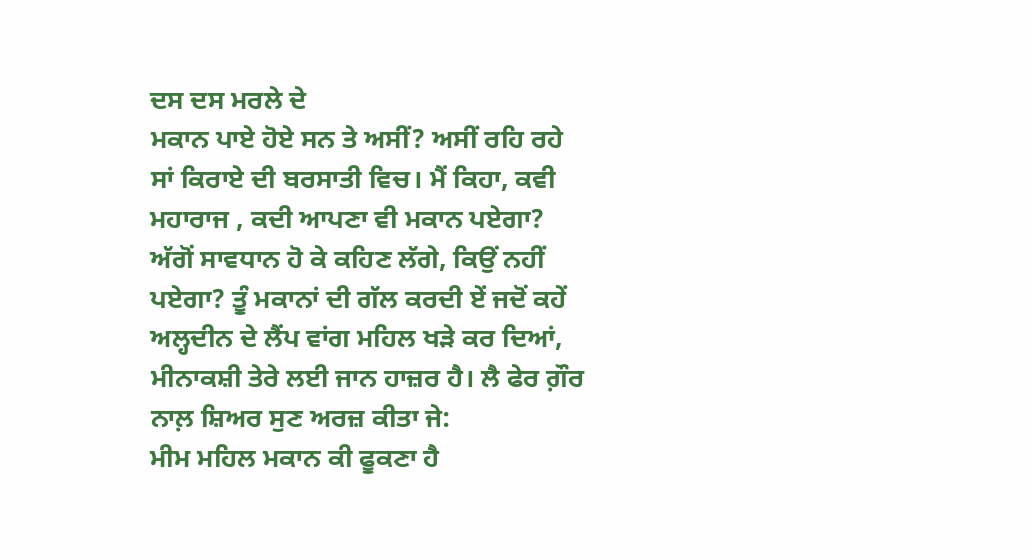ਦਸ ਦਸ ਮਰਲੇ ਦੇ
ਮਕਾਨ ਪਾਏ ਹੋਏ ਸਨ ਤੇ ਅਸੀਂ? ਅਸੀਂ ਰਹਿ ਰਹੇ
ਸਾਂ ਕਿਰਾਏ ਦੀ ਬਰਸਾਤੀ ਵਿਚ। ਮੈਂ ਕਿਹਾ, ਕਵੀ
ਮਹਾਰਾਜ , ਕਦੀ ਆਪਣਾ ਵੀ ਮਕਾਨ ਪਏਗਾ?
ਅੱਗੋਂ ਸਾਵਧਾਨ ਹੋ ਕੇ ਕਹਿਣ ਲੱਗੇ, ਕਿਉਂ ਨਹੀਂ
ਪਏਗਾ? ਤੂੰ ਮਕਾਨਾਂ ਦੀ ਗੱਲ ਕਰਦੀ ਏਂ ਜਦੋਂ ਕਹੇਂ
ਅਲ੍ਹਦੀਨ ਦੇ ਲੈਂਪ ਵਾਂਗ ਮਹਿਲ ਖੜੇ ਕਰ ਦਿਆਂ,
ਮੀਨਾਕਸ਼ੀ ਤੇਰੇ ਲਈ ਜਾਨ ਹਾਜ਼ਰ ਹੈ। ਲੈ ਫੇਰ ਗ਼ੌਰ
ਨਾਲ਼ ਸ਼ਿਅਰ ਸੁਣ ਅਰਜ਼ ਕੀਤਾ ਜੇ:
ਮੀਮ ਮਹਿਲ ਮਕਾਨ ਕੀ ਫੂਕਣਾ ਹੈ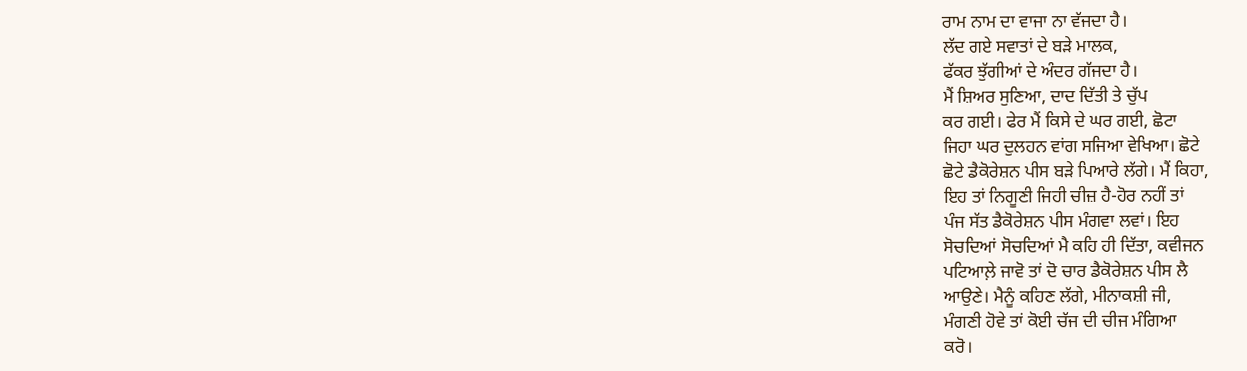ਰਾਮ ਨਾਮ ਦਾ ਵਾਜਾ ਨਾ ਵੱਜਦਾ ਹੈ।
ਲੱਦ ਗਏ ਸਵਾਤਾਂ ਦੇ ਬੜੇ ਮਾਲਕ,
ਫੱਕਰ ਝੁੱਗੀਆਂ ਦੇ ਅੰਦਰ ਗੱਜਦਾ ਹੈ।
ਮੈਂ ਸ਼ਿਅਰ ਸੁਣਿਆ, ਦਾਦ ਦਿੱਤੀ ਤੇ ਚੁੱਪ
ਕਰ ਗਈ। ਫੇਰ ਮੈਂ ਕਿਸੇ ਦੇ ਘਰ ਗਈ, ਛੋਟਾ
ਜਿਹਾ ਘਰ ਦੁਲਹਨ ਵਾਂਗ ਸਜਿਆ ਵੇਖਿਆ। ਛੋਟੇ
ਛੋਟੇ ਡੈਕੋਰੇਸ਼ਨ ਪੀਸ ਬੜੇ ਪਿਆਰੇ ਲੱਗੇ। ਮੈਂ ਕਿਹਾ,
ਇਹ ਤਾਂ ਨਿਗੂਣੀ ਜਿਹੀ ਚੀਜ਼ ਹੈ-ਹੋਰ ਨਹੀਂ ਤਾਂ
ਪੰਜ ਸੱਤ ਡੈਕੋਰੇਸ਼ਨ ਪੀਸ ਮੰਗਵਾ ਲਵਾਂ। ਇਹ
ਸੋਚਦਿਆਂ ਸੋਚਦਿਆਂ ਮੈ ਕਹਿ ਹੀ ਦਿੱਤਾ, ਕਵੀਜਨ
ਪਟਿਆਲ਼ੇ ਜਾਵੋ ਤਾਂ ਦੋ ਚਾਰ ਡੈਕੋਰੇਸ਼ਨ ਪੀਸ ਲੈ
ਆਉਣੇ। ਮੈਨੂੰ ਕਹਿਣ ਲੱਗੇ, ਮੀਨਾਕਸ਼ੀ ਜੀ,
ਮੰਗਣੀ ਹੋਵੇ ਤਾਂ ਕੋਈ ਚੱਜ ਦੀ ਚੀਜ ਮੰਗਿਆ
ਕਰੋ।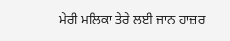ਮੇਰੀ ਮਲਿਕਾ ਤੇਰੇ ਲਈ ਜਾਨ ਹਾਜ਼ਰ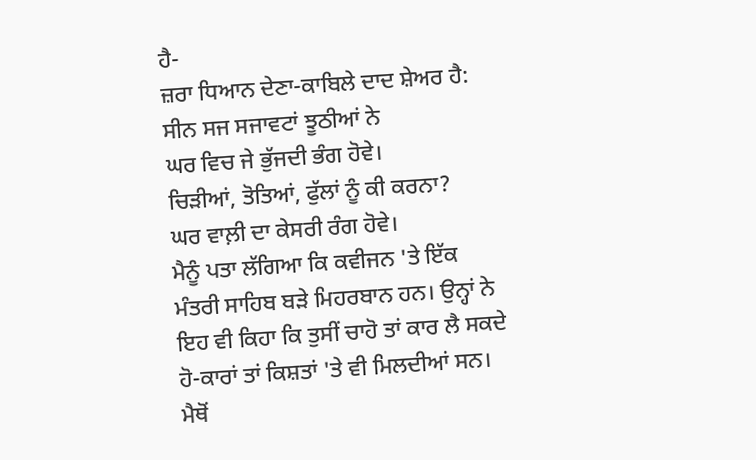ਹੈ-
ਜ਼ਰਾ ਧਿਆਨ ਦੇਣਾ-ਕਾਬਿਲੇ ਦਾਦ ਸ਼ੇਅਰ ਹੈ:
ਸੀਨ ਸਜ ਸਜਾਵਟਾਂ ਝੂਠੀਆਂ ਨੇ
ਘਰ ਵਿਚ ਜੇ ਭੁੱਜਦੀ ਭੰਗ ਹੋਵੇ।
ਚਿੜੀਆਂ, ਤੋਤਿਆਂ, ਫੁੱਲਾਂ ਨੂੰ ਕੀ ਕਰਨਾ?
ਘਰ ਵਾਲ਼ੀ ਦਾ ਕੇਸਰੀ ਰੰਗ ਹੋਵੇ।
ਮੈਨੂੰ ਪਤਾ ਲੱਗਿਆ ਕਿ ਕਵੀਜਨ 'ਤੇ ਇੱਕ
ਮੰਤਰੀ ਸਾਹਿਬ ਬੜੇ ਮਿਹਰਬਾਨ ਹਨ। ਉਨ੍ਹਾਂ ਨੇ
ਇਹ ਵੀ ਕਿਹਾ ਕਿ ਤੁਸੀਂ ਚਾਹੋ ਤਾਂ ਕਾਰ ਲੈ ਸਕਦੇ
ਹੋ-ਕਾਰਾਂ ਤਾਂ ਕਿਸ਼ਤਾਂ 'ਤੇ ਵੀ ਮਿਲਦੀਆਂ ਸਨ।
ਮੈਥੋਂ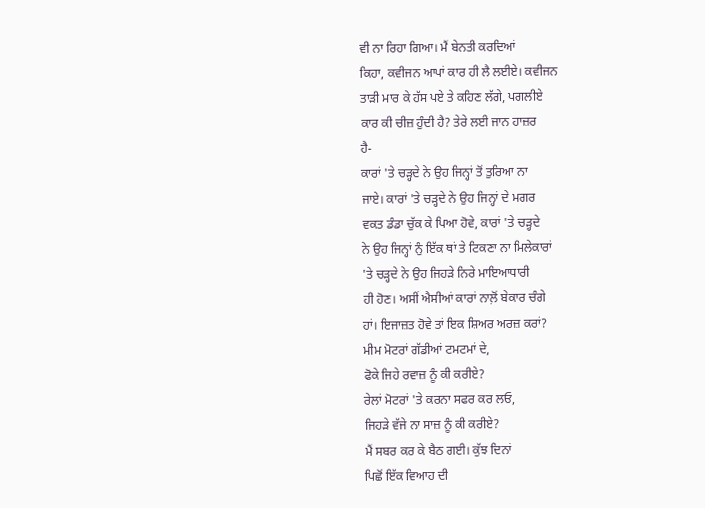ਵੀ ਨਾ ਰਿਹਾ ਗਿਆ। ਮੈਂ ਬੇਨਤੀ ਕਰਦਿਆਂ
ਕਿਹਾ, ਕਵੀਜਨ ਆਪਾਂ ਕਾਰ ਹੀ ਲੈ ਲਈਏ। ਕਵੀਜਨ
ਤਾੜੀ ਮਾਰ ਕੇ ਹੱਸ ਪਏ ਤੇ ਕਹਿਣ ਲੱਗੇ, ਪਗਲੀਏ
ਕਾਰ ਕੀ ਚੀਜ਼ ਹੁੰਦੀ ਹੈ? ਤੇਰੇ ਲਈ ਜਾਨ ਹਾਜ਼ਰ
ਹੈ-
ਕਾਰਾਂ 'ਤੇ ਚੜ੍ਹਦੇ ਨੇ ਉਹ ਜਿਨ੍ਹਾਂ ਤੋਂ ਤੁਰਿਆ ਨਾ
ਜਾਏ। ਕਾਰਾਂ 'ਤੇ ਚੜ੍ਹਦੇ ਨੇ ਉਹ ਜਿਨ੍ਹਾਂ ਦੇ ਮਗਰ
ਵਕਤ ਡੰਡਾ ਚੁੱਕ ਕੇ ਪਿਆ ਹੋਵੇ, ਕਾਰਾਂ 'ਤੇ ਚੜ੍ਹਦੇ
ਨੇ ਉਹ ਜਿਨ੍ਹਾਂ ਨੁੰ ਇੱਕ ਥਾਂ ਤੇ ਟਿਕਣਾ ਨਾ ਮਿਲੇਕਾਰਾਂ
'ਤੇ ਚੜ੍ਹਦੇ ਨੇ ਉਹ ਜਿਹੜੇ ਨਿਰੇ ਮਾਇਆਧਾਰੀ
ਹੀ ਹੋਣ। ਅਸੀਂ ਐਸੀਆਂ ਕਾਰਾਂ ਨਾਲ਼ੋਂ ਬੇਕਾਰ ਚੰਗੇ
ਹਾਂ। ਇਜਾਜ਼ਤ ਹੋਵੇ ਤਾਂ ਇਕ ਸ਼ਿਅਰ ਅਰਜ਼ ਕਰਾਂ?
ਮੀਮ ਮੋਟਰਾਂ ਗੱਡੀਆਂ ਟਮਟਮਾਂ ਦੇ,
ਫੋਕੇ ਜਿਹੇ ਰਵਾਜ਼ ਨੂੰ ਕੀ ਕਰੀਏ?
ਰੇਲਾਂ ਮੋਟਰਾਂ 'ਤੇ ਕਰਨਾ ਸਫਰ ਕਰ ਲਓ,
ਜਿਹੜੇ ਵੱਜੇ ਨਾ ਸਾਜ਼ ਨੂੰ ਕੀ ਕਰੀਏ?
ਮੈਂ ਸਬਰ ਕਰ ਕੇ ਬੈਠ ਗਈ। ਕੁੱਝ ਦਿਨਾਂ
ਪਿਛੋਂ ਇੱਕ ਵਿਆਹ ਦੀ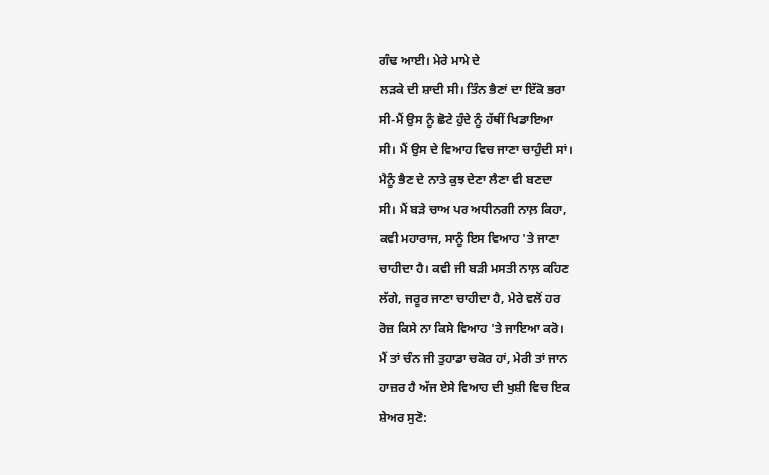ਗੰਢ ਆਈ। ਮੇਰੇ ਮਾਮੇ ਦੇ
ਲੜਕੇ ਦੀ ਸ਼ਾਦੀ ਸੀ। ਤਿੰਨ ਭੈਣਾਂ ਦਾ ਇੱਕੋ ਭਰਾ
ਸੀ-ਮੈਂ ਉਸ ਨੂੰ ਛੋਟੇ ਹੁੰਦੇ ਨੂੰ ਹੱਥੀਂ ਖਿਡਾਇਆ
ਸੀ। ਮੈਂ ਉਸ ਦੇ ਵਿਆਹ ਵਿਚ ਜਾਣਾ ਚਾਹੁੰਦੀ ਸਾਂ।
ਮੈਨੂੰ ਭੈਣ ਦੇ ਨਾਤੇ ਕੁਝ ਦੇਣਾ ਲੈਣਾ ਵੀ ਬਣਦਾ
ਸੀ। ਮੈਂ ਬੜੇ ਚਾਅ ਪਰ ਅਧੀਨਗੀ ਨਾਲ਼ ਕਿਹਾ,
ਕਵੀ ਮਹਾਰਾਜ, ਸਾਨੂੰ ਇਸ ਵਿਆਹ 'ਤੇ ਜਾਣਾ
ਚਾਹੀਦਾ ਹੈ। ਕਵੀ ਜੀ ਬੜੀ ਮਸਤੀ ਨਾਲ਼ ਕਹਿਣ
ਲੱਗੇ, ਜਰੂਰ ਜਾਣਾ ਚਾਹੀਦਾ ਹੈ, ਮੇਰੇ ਵਲੋਂ ਹਰ
ਰੋਜ਼ ਕਿਸੇ ਨਾ ਕਿਸੇ ਵਿਆਹ 'ਤੇ ਜਾਇਆ ਕਰੋ।
ਮੈਂ ਤਾਂ ਚੰਨ ਜੀ ਤੁਹਾਡਾ ਚਕੋਰ ਹਾਂ, ਮੇਰੀ ਤਾਂ ਜਾਨ
ਹਾਜ਼ਰ ਹੈ ਅੱਜ ਏਸੇ ਵਿਆਹ ਦੀ ਖੁਸ਼ੀ ਵਿਚ ਇਕ
ਸ਼ੇਅਰ ਸੁਣੋ: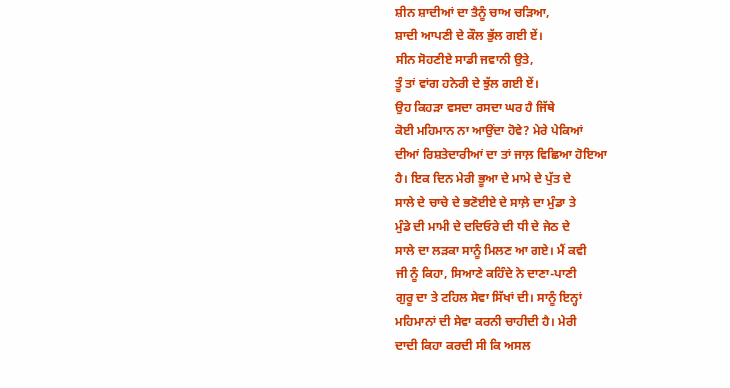ਸ਼ੀਨ ਸ਼ਾਦੀਆਂ ਦਾ ਤੈਨੂੰ ਚਾਅ ਚੜਿਆ,
ਸ਼ਾਦੀ ਆਪਣੀ ਦੇ ਕੌਲ ਭੁੱਲ ਗਈ ਏਂ।
ਸੀਨ ਸੋਹਣੀਏ ਸਾਡੀ ਜਵਾਨੀ ਉਤੇ,
ਤੂੰ ਤਾਂ ਵਾਂਗ ਹਨੇਰੀ ਦੇ ਝੁੱਲ ਗਈ ਏਂ।
ਉਹ ਕਿਹੜਾ ਵਸਦਾ ਰਸਦਾ ਘਰ ਹੈ ਜਿੱਥੇ
ਕੋਈ ਮਹਿਮਾਨ ਨਾ ਆਉਂਦਾ ਹੋਵੇ? ਮੇਰੇ ਪੇਕਿਆਂ
ਦੀਆਂ ਰਿਸ਼ਤੇਦਾਰੀਆਂ ਦਾ ਤਾਂ ਜਾਲ਼ ਵਿਛਿਆ ਹੋਇਆ
ਹੈ। ਇਕ ਦਿਨ ਮੇਰੀ ਭੂਆ ਦੇ ਮਾਮੇ ਦੇ ਪੁੱਤ ਦੇ
ਸਾਲੇ ਦੇ ਚਾਚੇ ਦੇ ਭਣੋਈਏ ਦੇ ਸਾਲ਼ੇ ਦਾ ਮੁੰਡਾ ਤੇ
ਮੁੰਡੇ ਦੀ ਮਾਮੀ ਦੇ ਦਦਿਓਰੇ ਦੀ ਧੀ ਦੇ ਜੇਠ ਦੇ
ਸਾਲੇ ਦਾ ਲੜਕਾ ਸਾਨੂੰ ਮਿਲਣ ਆ ਗਏ। ਮੈਂ ਕਵੀ
ਜੀ ਨੂੰ ਕਿਹਾ, ਸਿਆਣੇ ਕਹਿੰਦੇ ਨੇ ਦਾਣਾ-ਪਾਣੀ
ਗੁਰੂ ਦਾ ਤੇ ਟਹਿਲ ਸੇਵਾ ਸਿੱਖਾਂ ਦੀ। ਸਾਨੂੰ ਇਨ੍ਹਾਂ
ਮਹਿਮਾਨਾਂ ਦੀ ਸੇਵਾ ਕਰਨੀ ਚਾਹੀਦੀ ਹੈ। ਮੇਰੀ
ਦਾਦੀ ਕਿਹਾ ਕਰਦੀ ਸੀ ਕਿ ਅਸਲ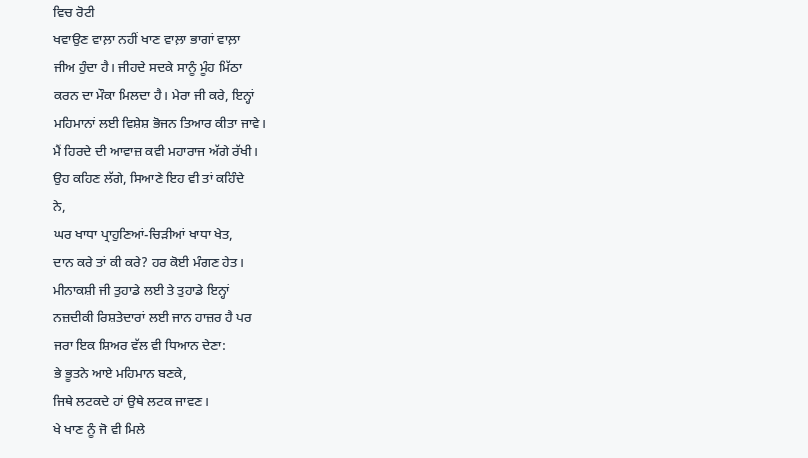ਵਿਚ ਰੋਟੀ
ਖਵਾਉਣ ਵਾਲ਼ਾ ਨਹੀਂ ਖਾਣ ਵਾਲ਼ਾ ਭਾਗਾਂ ਵਾਲ਼ਾ
ਜੀਅ ਹੁੰਦਾ ਹੈ। ਜੀਹਦੇ ਸਦਕੇ ਸਾਨੂੰ ਮੂੰਹ ਮਿੱਠਾ
ਕਰਨ ਦਾ ਮੌਕਾ ਮਿਲਦਾ ਹੈ। ਮੇਰਾ ਜੀ ਕਰੇ, ਇਨ੍ਹਾਂ
ਮਹਿਮਾਨਾਂ ਲਈ ਵਿਸ਼ੇਸ਼ ਭੋਜਨ ਤਿਆਰ ਕੀਤਾ ਜਾਵੇ।
ਮੈਂ ਹਿਰਦੇ ਦੀ ਆਵਾਜ਼ ਕਵੀ ਮਹਾਰਾਜ ਅੱਗੇ ਰੱਖੀ।
ਉਹ ਕਹਿਣ ਲੱਗੇ, ਸਿਆਣੇ ਇਹ ਵੀ ਤਾਂ ਕਹਿੰਦੇ
ਨੇ,
ਘਰ ਖਾਧਾ ਪ੍ਰਾਹੁਣਿਆਂ-ਚਿੜੀਆਂ ਖਾਧਾ ਖੇਤ,
ਦਾਨ ਕਰੇ ਤਾਂ ਕੀ ਕਰੇ? ਹਰ ਕੋਈ ਮੰਗਣ ਹੇਤ।
ਮੀਨਾਕਸ਼ੀ ਜੀ ਤੁਹਾਡੇ ਲਈ ਤੇ ਤੁਹਾਡੇ ਇਨ੍ਹਾਂ
ਨਜ਼ਦੀਕੀ ਰਿਸ਼ਤੇਦਾਰਾਂ ਲਈ ਜਾਨ ਹਾਜ਼ਰ ਹੈ ਪਰ
ਜਰਾ ਇਕ ਸ਼ਿਅਰ ਵੱਲ ਵੀ ਧਿਆਨ ਦੇਣਾ:
ਭੇ ਭੂਤਨੇ ਆਏ ਮਹਿਮਾਨ ਬਣਕੇ,
ਜਿਥੇ ਲਟਕਦੇ ਹਾਂ ਉਥੇ ਲਟਕ ਜਾਵਣ।
ਖੇ ਖਾਣ ਨੂੰ ਜੋ ਵੀ ਮਿਲੇ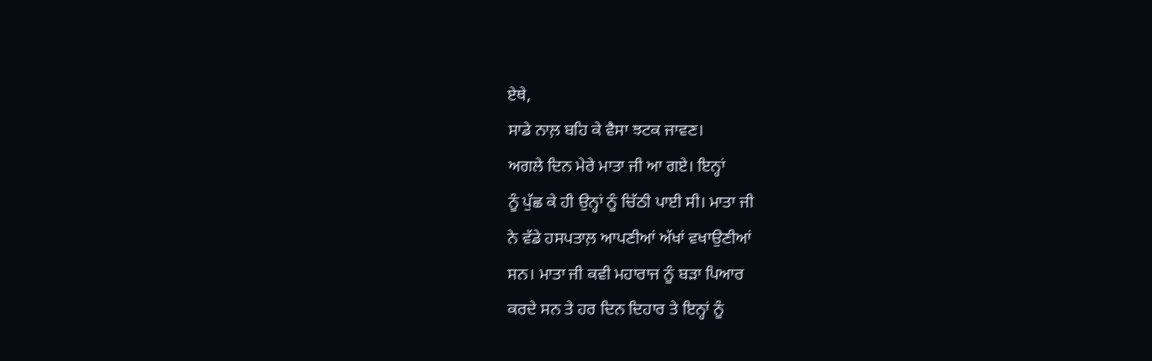ਏਥੇ,
ਸਾਡੇ ਨਾਲ਼ ਬਹਿ ਕੇ ਵੈਸਾ ਝਟਕ ਜਾਵਣ।
ਅਗਲੇ ਦਿਨ ਮੇਰੇ ਮਾਤਾ ਜੀ ਆ ਗਏ। ਇਨ੍ਹਾਂ
ਨੂੰ ਪੁੱਛ ਕੇ ਹੀ ਉਨ੍ਹਾਂ ਨੂੰ ਚਿੱਠੀ ਪਾਈ ਸੀ। ਮਾਤਾ ਜੀ
ਨੇ ਵੱਡੇ ਹਸਪਤਾਲ਼ ਆਪਣੀਆਂ ਅੱਖਾਂ ਵਖਾਉਣੀਆਂ
ਸਨ। ਮਾਤਾ ਜੀ ਕਵੀ ਮਹਾਰਾਜ ਨੂੰ ਬੜਾ ਪਿਆਰ
ਕਰਦੇ ਸਨ ਤੇ ਹਰ ਦਿਨ ਦਿਹਾਰ ਤੇ ਇਨ੍ਹਾਂ ਨੂੰ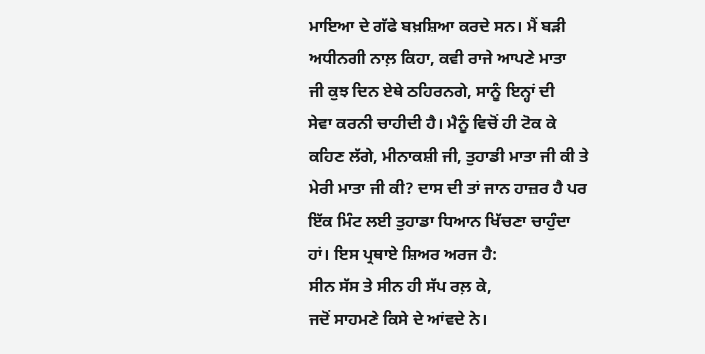ਮਾਇਆ ਦੇ ਗੱਫੇ ਬਖ਼ਸ਼ਿਆ ਕਰਦੇ ਸਨ। ਮੈਂ ਬੜੀ
ਅਧੀਨਗੀ ਨਾਲ਼ ਕਿਹਾ, ਕਵੀ ਰਾਜੇ ਆਪਣੇ ਮਾਤਾ
ਜੀ ਕੁਝ ਦਿਨ ਏਥੇ ਠਹਿਰਨਗੇ, ਸਾਨੂੰ ਇਨ੍ਹਾਂ ਦੀ
ਸੇਵਾ ਕਰਨੀ ਚਾਹੀਦੀ ਹੈ। ਮੈਨੂੰ ਵਿਚੋਂ ਹੀ ਟੋਕ ਕੇ
ਕਹਿਣ ਲੱਗੇ, ਮੀਨਾਕਸ਼ੀ ਜੀ, ਤੁਹਾਡੀ ਮਾਤਾ ਜੀ ਕੀ ਤੇ
ਮੇਰੀ ਮਾਤਾ ਜੀ ਕੀ? ਦਾਸ ਦੀ ਤਾਂ ਜਾਨ ਹਾਜ਼ਰ ਹੈ ਪਰ
ਇੱਕ ਮਿੰਟ ਲਈ ਤੁਹਾਡਾ ਧਿਆਨ ਖਿੱਚਣਾ ਚਾਹੁੰਦਾ
ਹਾਂ। ਇਸ ਪ੍ਰਥਾਏ ਸ਼ਿਅਰ ਅਰਜ ਹੈ:
ਸੀਨ ਸੱਸ ਤੇ ਸੀਨ ਹੀ ਸੱਪ ਰਲ਼ ਕੇ,
ਜਦੋਂ ਸਾਹਮਣੇ ਕਿਸੇ ਦੇ ਆਂਵਦੇ ਨੇ।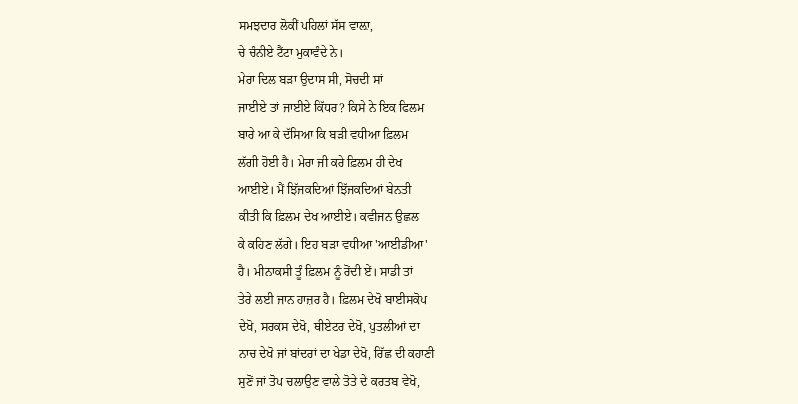ਸਮਝਦਾਰ ਲੋਕੀਂ ਪਹਿਲਾਂ ਸੱਸ ਵਾਲ਼ਾ,
ਚੇ ਚੰਨੀਏ ਟੈਂਟਾ ਮੁਕਾਵੰਦੇ ਨੇ।
ਮੇਰਾ ਦਿਲ ਬੜਾ ਉਦਾਸ ਸੀ, ਸੋਚਦੀ ਸਾਂ
ਜਾਈਏ ਤਾਂ ਜਾਈਏ ਕਿੱਧਰ? ਕਿਸੇ ਨੇ ਇਕ ਫਿਲਮ
ਬਾਰੇ ਆ ਕੇ ਦੱਸਿਆ ਕਿ ਬੜੀ ਵਧੀਆ ਫ਼ਿਲਮ
ਲੱਗੀ ਹੋਈ ਹੈ। ਮੇਰਾ ਜੀ ਕਰੇ ਫ਼ਿਲਮ ਹੀ ਦੇਖ
ਆਈਏ। ਮੈਂ ਝਿੱਜਕਦਿਆਂ ਝਿੱਜਕਦਿਆਂ ਬੇਨਤੀ
ਕੀਤੀ ਕਿ ਫ਼ਿਲਮ ਦੇਖ ਆਈਏ। ਕਵੀਜਨ ਉਛਲ
ਕੇ ਕਹਿਣ ਲੱਗੇ। ਇਹ ਬੜਾ ਵਧੀਆ 'ਆਈਡੀਆ'
ਹੈ। ਮੀਨਾਕਸੀ ਤੂੰ ਫ਼ਿਲਮ ਨੂੰ ਰੋਂਦੀ ਏਂ। ਸਾਡੀ ਤਾਂ
ਤੇਰੇ ਲਈ ਜਾਨ ਹਾਜ਼ਰ ਹੈ। ਫ਼ਿਲਮ ਦੇਖੋ ਬਾਈਸਕੋਪ
ਦੇਖੋ, ਸਰਕਸ ਦੇਖੋ, ਥੀਏਟਰ ਦੇਖੋ, ਪੁਤਲੀਆਂ ਦਾ
ਨਾਚ ਦੇਖੋ ਜਾਂ ਬਾਂਦਰਾਂ ਦਾ ਖੇਡਾ ਦੇਖੋ, ਰਿੱਛ ਦੀ ਕਹਾਣੀ
ਸੁਣੋਂ ਜਾਂ ਤੋਪ ਚਲਾਉਣ ਵਾਲੇ ਤੋਤੇ ਦੇ ਕਰਤਬ ਵੇਖੋ,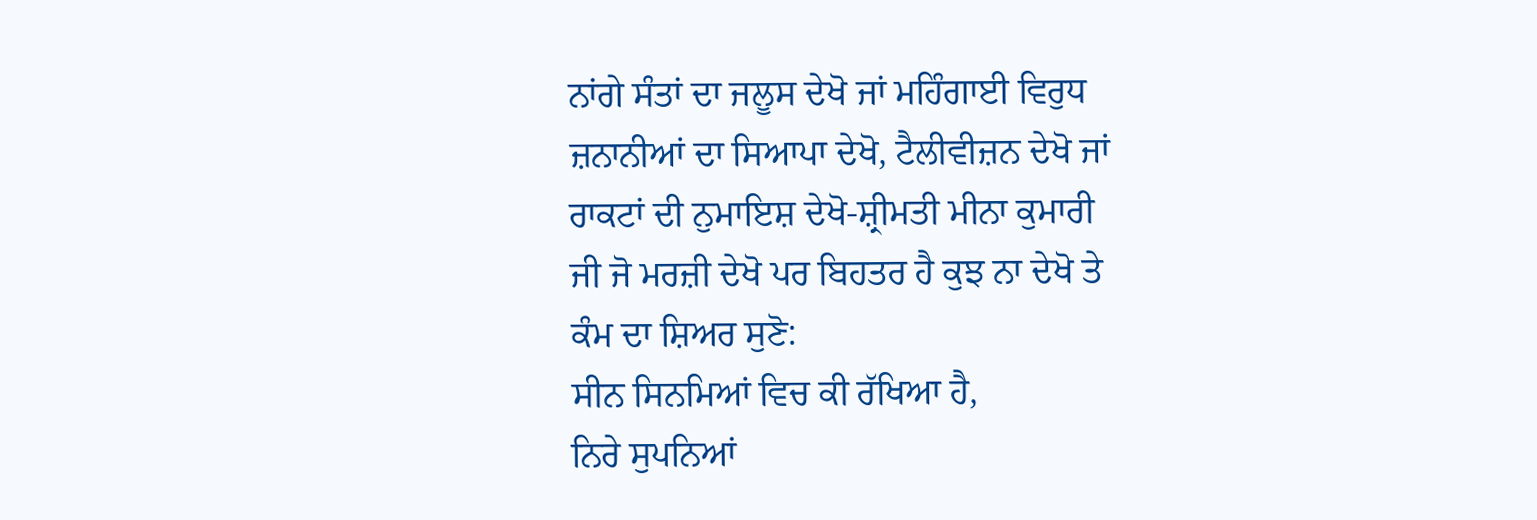ਨਾਂਗੇ ਸੰਤਾਂ ਦਾ ਜਲੂਸ ਦੇਖੋ ਜਾਂ ਮਹਿੰਗਾਈ ਵਿਰੁਧ
ਜ਼ਨਾਨੀਆਂ ਦਾ ਸਿਆਪਾ ਦੇਖੋ, ਟੈਲੀਵੀਜ਼ਨ ਦੇਖੋ ਜਾਂ
ਰਾਕਟਾਂ ਦੀ ਨੁਮਾਇਸ਼ ਦੇਖੋ-ਸ਼੍ਰੀਮਤੀ ਮੀਨਾ ਕੁਮਾਰੀ
ਜੀ ਜੋ ਮਰਜ਼ੀ ਦੇਖੋ ਪਰ ਬਿਹਤਰ ਹੈ ਕੁਝ ਨਾ ਦੇਖੋ ਤੇ
ਕੰਮ ਦਾ ਸ਼ਿਅਰ ਸੁਣੋ:
ਸੀਨ ਸਿਨਮਿਆਂ ਵਿਚ ਕੀ ਰੱਖਿਆ ਹੈ,
ਨਿਰੇ ਸੁਪਨਿਆਂ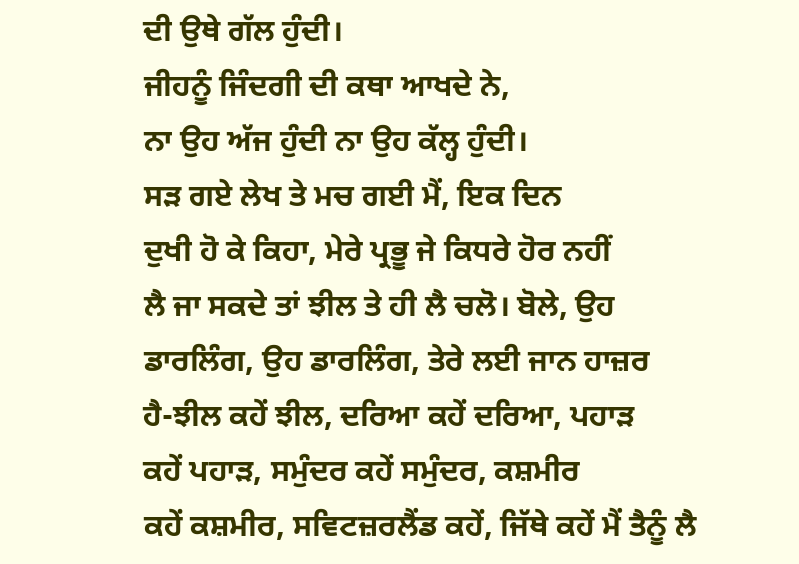ਦੀ ਉਥੇ ਗੱਲ ਹੁੰਦੀ।
ਜੀਹਨੂੰ ਜਿੰਦਗੀ ਦੀ ਕਥਾ ਆਖਦੇ ਨੇ,
ਨਾ ਉਹ ਅੱਜ ਹੁੰਦੀ ਨਾ ਉਹ ਕੱਲ੍ਹ ਹੁੰਦੀ।
ਸੜ ਗਏ ਲੇਖ ਤੇ ਮਚ ਗਈ ਮੈਂ, ਇਕ ਦਿਨ
ਦੁਖੀ ਹੋ ਕੇ ਕਿਹਾ, ਮੇਰੇ ਪ੍ਰਭੂ ਜੇ ਕਿਧਰੇ ਹੋਰ ਨਹੀਂ
ਲੈ ਜਾ ਸਕਦੇ ਤਾਂ ਝੀਲ ਤੇ ਹੀ ਲੈ ਚਲੋ। ਬੋਲੇ, ਉਹ
ਡਾਰਲਿੰਗ, ਉਹ ਡਾਰਲਿੰਗ, ਤੇਰੇ ਲਈ ਜਾਨ ਹਾਜ਼ਰ
ਹੈ-ਝੀਲ ਕਹੇਂ ਝੀਲ, ਦਰਿਆ ਕਹੇਂ ਦਰਿਆ, ਪਹਾੜ
ਕਹੇਂ ਪਹਾੜ, ਸਮੁੰਦਰ ਕਹੇਂ ਸਮੁੰਦਰ, ਕਸ਼ਮੀਰ
ਕਹੇਂ ਕਸ਼ਮੀਰ, ਸਵਿਟਜ਼ਰਲੈਂਡ ਕਹੇਂ, ਜਿੱਥੇ ਕਹੇਂ ਮੈਂ ਤੈਨੂੰ ਲੈ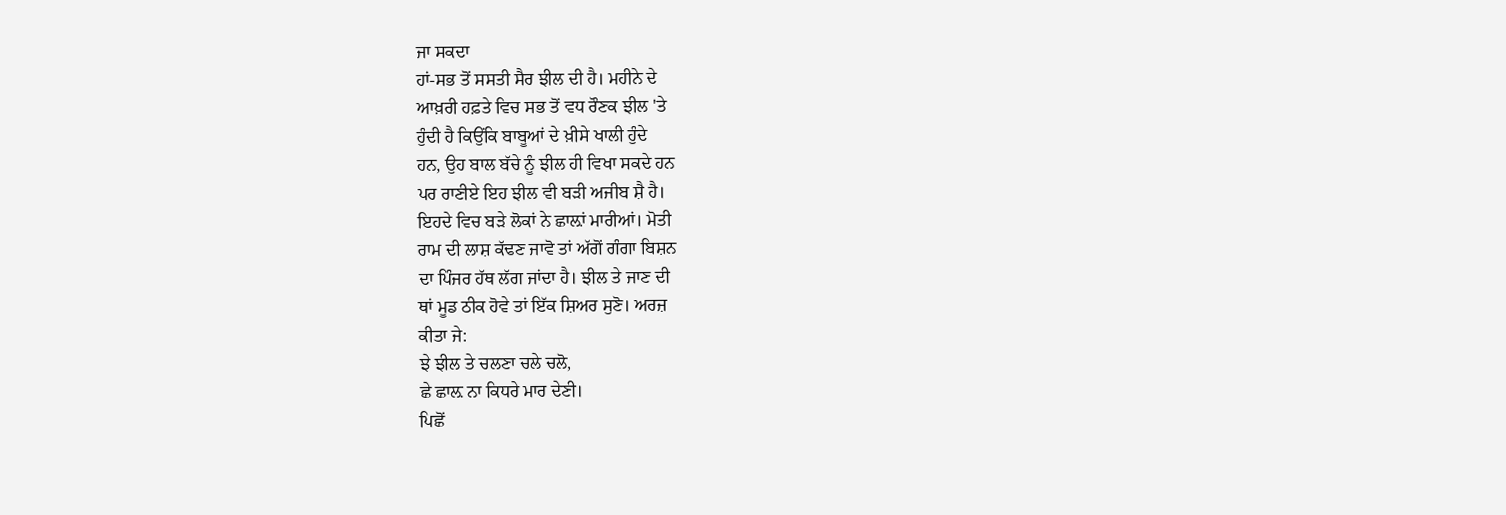ਜਾ ਸਕਦਾ
ਹਾਂ-ਸਭ ਤੋਂ ਸਸਤੀ ਸੈਰ ਝੀਲ ਦੀ ਹੈ। ਮਹੀਨੇ ਦੇ
ਆਖ਼ਰੀ ਹਫ਼ਤੇ ਵਿਚ ਸਭ ਤੋਂ ਵਧ ਰੌਣਕ ਝੀਲ 'ਤੇ
ਹੁੰਦੀ ਹੈ ਕਿਉਂਕਿ ਬਾਬੂਆਂ ਦੇ ਖ਼ੀਸੇ ਖਾਲੀ ਹੁੰਦੇ
ਹਨ, ਉਹ ਬਾਲ ਬੱਚੇ ਨੂੰ ਝੀਲ ਹੀ ਵਿਖਾ ਸਕਦੇ ਹਨ
ਪਰ ਰਾਣੀਏ ਇਹ ਝੀਲ ਵੀ ਬੜੀ ਅਜੀਬ ਸ਼ੈ ਹੈ।
ਇਹਦੇ ਵਿਚ ਬੜੇ ਲੋਕਾਂ ਨੇ ਛਾਲ਼ਾਂ ਮਾਰੀਆਂ। ਮੋਤੀ
ਰਾਮ ਦੀ ਲਾਸ਼ ਕੱਢਣ ਜਾਵੋ ਤਾਂ ਅੱਗੋਂ ਗੰਗਾ ਬਿਸ਼ਨ
ਦਾ ਪਿੰਜਰ ਹੱਥ ਲੱਗ ਜਾਂਦਾ ਹੈ। ਝੀਲ ਤੇ ਜਾਣ ਦੀ
ਥਾਂ ਮੂਡ ਠੀਕ ਹੋਵੇ ਤਾਂ ਇੱਕ ਸ਼ਿਅਰ ਸੁਣੋ। ਅਰਜ਼
ਕੀਤਾ ਜੇ:
ਝੇ ਝੀਲ ਤੇ ਚਲਣਾ ਚਲੇ ਚਲੋ,
ਛੇ ਛਾਲ਼ ਨਾ ਕਿਧਰੇ ਮਾਰ ਦੇਣੀ।
ਪਿਛੋਂ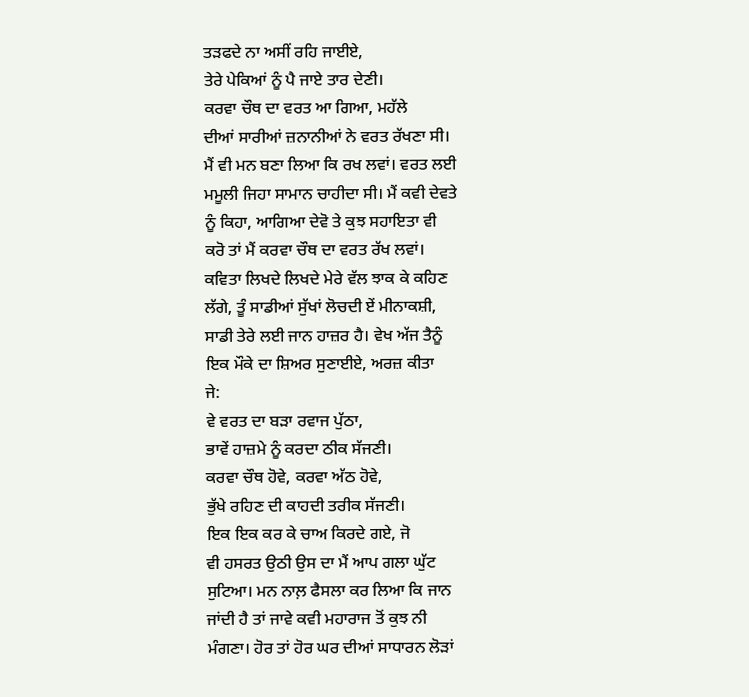ਤੜਫਦੇ ਨਾ ਅਸੀਂ ਰਹਿ ਜਾਈਏ,
ਤੇਰੇ ਪੇਕਿਆਂ ਨੂੰ ਪੈ ਜਾਏ ਤਾਰ ਦੇਣੀ।
ਕਰਵਾ ਚੌਥ ਦਾ ਵਰਤ ਆ ਗਿਆ, ਮਹੱਲੇ
ਦੀਆਂ ਸਾਰੀਆਂ ਜ਼ਨਾਨੀਆਂ ਨੇ ਵਰਤ ਰੱਖਣਾ ਸੀ।
ਮੈਂ ਵੀ ਮਨ ਬਣਾ ਲਿਆ ਕਿ ਰਖ ਲਵਾਂ। ਵਰਤ ਲਈ
ਮਮੂਲੀ ਜਿਹਾ ਸਾਮਾਨ ਚਾਹੀਦਾ ਸੀ। ਮੈਂ ਕਵੀ ਦੇਵਤੇ
ਨੂੰ ਕਿਹਾ, ਆਗਿਆ ਦੇਵੋ ਤੇ ਕੁਝ ਸਹਾਇਤਾ ਵੀ
ਕਰੋ ਤਾਂ ਮੈਂ ਕਰਵਾ ਚੌਥ ਦਾ ਵਰਤ ਰੱਖ ਲਵਾਂ।
ਕਵਿਤਾ ਲਿਖਦੇ ਲਿਖਦੇ ਮੇਰੇ ਵੱਲ ਝਾਕ ਕੇ ਕਹਿਣ
ਲੱਗੇ, ਤੂੰ ਸਾਡੀਆਂ ਸੁੱਖਾਂ ਲੋਚਦੀ ਏਂ ਮੀਨਾਕਸ਼ੀ,
ਸਾਡੀ ਤੇਰੇ ਲਈ ਜਾਨ ਹਾਜ਼ਰ ਹੈ। ਵੇਖ ਅੱਜ ਤੈਨੂੰ
ਇਕ ਮੌਕੇ ਦਾ ਸ਼ਿਅਰ ਸੁਣਾਈਏ, ਅਰਜ਼ ਕੀਤਾ
ਜੇ:
ਵੇ ਵਰਤ ਦਾ ਬੜਾ ਰਵਾਜ ਪੁੱਠਾ,
ਭਾਵੇਂ ਹਾਜ਼ਮੇ ਨੂੰ ਕਰਦਾ ਠੀਕ ਸੱਜਣੀ।
ਕਰਵਾ ਚੌਥ ਹੋਵੇ, ਕਰਵਾ ਅੱਠ ਹੋਵੇ,
ਭੁੱਖੇ ਰਹਿਣ ਦੀ ਕਾਹਦੀ ਤਰੀਕ ਸੱਜਣੀ।
ਇਕ ਇਕ ਕਰ ਕੇ ਚਾਅ ਕਿਰਦੇ ਗਏ, ਜੋ
ਵੀ ਹਸਰਤ ਉਠੀ ਉਸ ਦਾ ਮੈਂ ਆਪ ਗਲਾ ਘੁੱਟ
ਸੁਟਿਆ। ਮਨ ਨਾਲ਼ ਫੈਸਲਾ ਕਰ ਲਿਆ ਕਿ ਜਾਨ
ਜਾਂਦੀ ਹੈ ਤਾਂ ਜਾਵੇ ਕਵੀ ਮਹਾਰਾਜ ਤੋਂ ਕੁਝ ਨੀ
ਮੰਗਣਾ। ਹੋਰ ਤਾਂ ਹੋਰ ਘਰ ਦੀਆਂ ਸਾਧਾਰਨ ਲੋੜਾਂ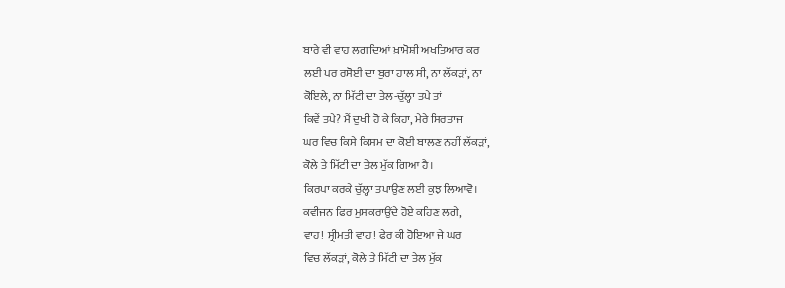ਬਾਰੇ ਵੀ ਵਾਹ ਲਗਦਿਆਂ ਖ਼ਾਮੋਸ਼ੀ ਅਖਤਿਆਰ ਕਰ
ਲਈ ਪਰ ਰਸੋਈ ਦਾ ਬੁਰਾ ਹਾਲ ਸੀ, ਨਾ ਲੱਕੜਾਂ, ਨਾ
ਕੋਇਲੇ, ਨਾ ਮਿੱਟੀ ਦਾ ਤੇਲ-ਚੁੱਲ੍ਹਾ ਤਪੇ ਤਾਂ
ਕਿਵੇਂ ਤਪੇ? ਮੈਂ ਦੁਖੀ ਹੋ ਕੇ ਕਿਹਾ, ਮੇਰੇ ਸਿਰਤਾਜ
ਘਰ ਵਿਚ ਕਿਸੇ ਕਿਸਮ ਦਾ ਕੋਈ ਬਾਲਣ ਨਹੀਂ ਲੱਕੜਾਂ,
ਕੋਲੇ ਤੇ ਮਿੱਟੀ ਦਾ ਤੇਲ ਮੁੱਕ ਗਿਆ ਹੈ।
ਕਿਰਪਾ ਕਰਕੇ ਚੁੱਲ੍ਹਾ ਤਪਾਉਣ ਲਈ ਕੁਝ ਲਿਆਵੋ।
ਕਵੀਜਨ ਫਿਰ ਮੁਸਕਰਾਉਂਦੇ ਹੋਏ ਕਹਿਣ ਲਗੇ,
ਵਾਹ! ਸ੍ਰੀਮਤੀ ਵਾਹ! ਫੇਰ ਕੀ ਹੋਇਆ ਜੇ ਘਰ
ਵਿਚ ਲੱਕੜਾਂ, ਕੋਲੇ ਤੇ ਮਿੱਟੀ ਦਾ ਤੇਲ ਮੁੱਕ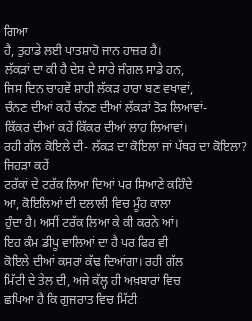ਗਿਆ
ਹੈ, ਤੁਹਾਡੇ ਲਈ ਪਾਤਸ਼ਾਹੋ ਜਾਨ ਹਾਜ਼ਰ ਹੈ।
ਲੱਕੜਾਂ ਦਾ ਕੀ ਹੈ ਦੇਸ਼ ਦੇ ਸਾਰੇ ਜੰਗਲ ਸਾਡੇ ਹਨ,
ਜਿਸ ਦਿਨ ਚਾਹਵੇਂ ਸ਼ਾਹੀ ਲੱਕੜ ਹਾਰਾ ਬਣ ਵਖਾਵਾਂ,
ਚੰਨਣ ਦੀਆਂ ਕਹੇਂ ਚੰਨਣ ਦੀਆਂ ਲੱਕੜਾਂ ਤੋੜ ਲਿਆਵਾਂ-
ਕਿੱਕਰ ਦੀਆਂ ਕਹੇਂ ਕਿੱਕਰ ਦੀਆਂ ਲਾਹ ਲਿਆਵਾਂ।
ਰਹੀ ਗੱਲ ਕੋਇਲੇ ਦੀ- ਲੱਕੜ ਦਾ ਕੋਇਲਾ ਜਾਂ ਪੱਥਰ ਦਾ ਕੋਇਲਾ? ਜਿਹੜਾ ਕਹੇਂ
ਟਰੱਕਾਂ ਦੇ ਟਰੱਕ ਲਿਆ ਦਿਆਂ ਪਰ ਸਿਆਣੇ ਕਹਿੰਦੇ
ਆ, ਕੋਇਲਿਆਂ ਦੀ ਦਲਾਲੀ ਵਿਚ ਮੂੰਹ ਕਾਲਾ
ਹੁੰਦਾ ਹੈ। ਅਸੀਂ ਟਰੱਕ ਲਿਆ ਕੇ ਕੀ ਕਰਨੇ ਆਂ।
ਇਹ ਕੰਮ ਡੀਪੂ ਵਾਲਿਆਂ ਦਾ ਹੈ ਪਰ ਫਿਰ ਵੀ
ਕੋਇਲੇ ਦੀਆਂ ਕਸਰਾਂ ਕੱਢ ਦਿਆਂਗਾ। ਰਹੀ ਗੱਲ
ਮਿੱਟੀ ਦੇ ਤੇਲ ਦੀ, ਅਜੇ ਕੱਲ੍ਹ ਹੀ ਅਖ਼ਬਾਰਾਂ ਵਿਚ
ਛਪਿਆ ਹੈ ਕਿ ਗੁਜਰਾਤ ਵਿਚ ਮਿੱਟੀ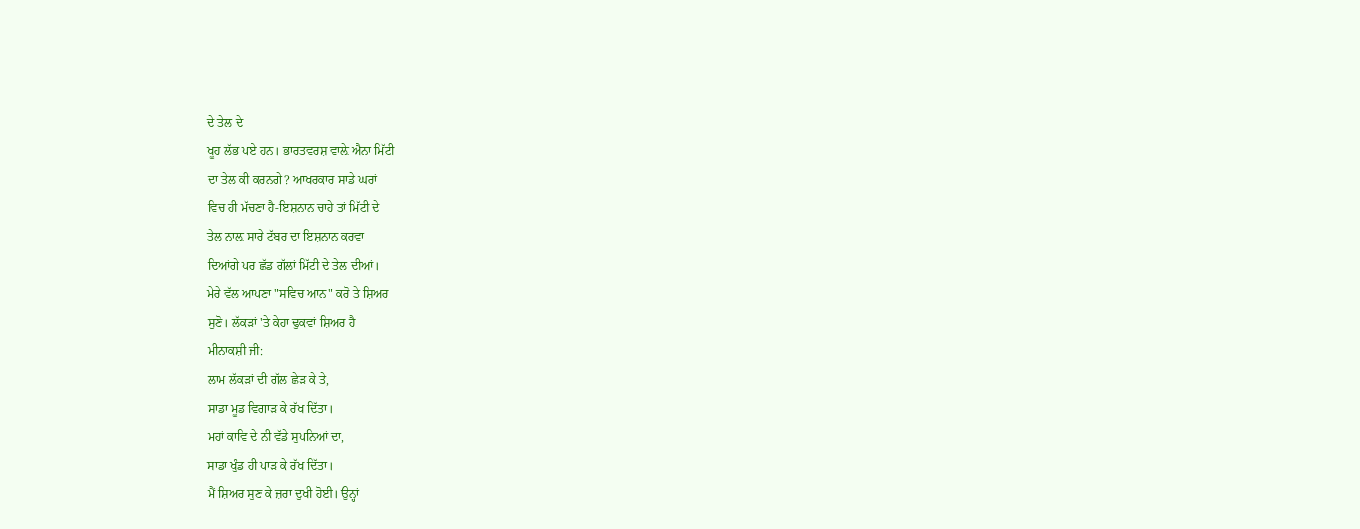ਦੇ ਤੇਲ ਦੇ
ਖੂਹ ਲੱਭ ਪਏ ਹਨ। ਭਾਰਤਵਰਸ਼ ਵਾਲ਼ੇ ਐਨਾ ਮਿੱਟੀ
ਦਾ ਤੇਲ ਕੀ ਕਰਨਗੇ? ਆਖਰਕਾਰ ਸਾਡੇ ਘਰਾਂ
ਵਿਚ ਹੀ ਮੱਚਣਾ ਹੈ-ਇਸ਼ਨਾਨ ਚਾਹੇ ਤਾਂ ਮਿੱਟੀ ਦੇ
ਤੇਲ ਨਾਲ਼ ਸਾਰੇ ਟੱਬਰ ਦਾ ਇਸ਼ਨਾਨ ਕਰਵਾ
ਦਿਆਂਗੇ ਪਰ ਛੱਡ ਗੱਲਾਂ ਮਿੱਟੀ ਦੇ ਤੇਲ ਦੀਆਂ।
ਮੇਰੇ ਵੱਲ ਆਪਣਾ "ਸਵਿਚ ਆਨ" ਕਰੋ ਤੇ ਸ਼ਿਅਰ
ਸੁਣੋ। ਲੱਕੜਾਂ 'ਤੇ ਕੇਹਾ ਢੁਕਵਾਂ ਸ਼ਿਅਰ ਹੈ
ਮੀਨਾਕਸ਼ੀ ਜੀ:
ਲਾਮ ਲੱਕੜਾਂ ਦੀ ਗੱਲ ਛੇੜ ਕੇ ਤੇ,
ਸਾਡਾ ਮੂਡ ਵਿਗਾੜ ਕੇ ਰੱਖ ਦਿੱਤਾ।
ਮਹਾਂ ਕਾਵਿ ਦੇ ਨੀ ਵੱਡੇ ਸੁਪਨਿਆਂ ਦਾ,
ਸਾਡਾ ਖੁੰਡ ਹੀ ਪਾੜ ਕੇ ਰੱਖ ਦਿੱਤਾ।
ਮੈਂ ਸ਼ਿਅਰ ਸੁਣ ਕੇ ਜ਼ਰਾ ਦੁਖੀ ਹੋਈ। ਉਨ੍ਹਾਂ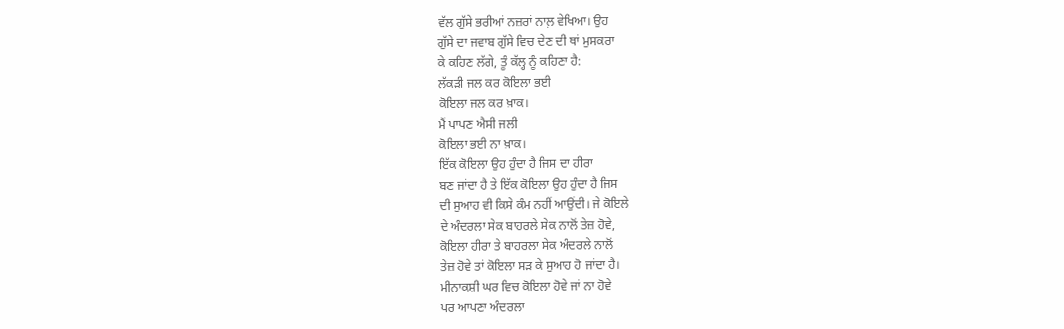ਵੱਲ ਗੁੱਸੇ ਭਰੀਆਂ ਨਜ਼ਰਾਂ ਨਾਲ਼ ਵੇਖਿਆ। ਉਹ
ਗੁੱਸੇ ਦਾ ਜਵਾਬ ਗੁੱਸੇ ਵਿਚ ਦੇਣ ਦੀ ਥਾਂ ਮੁਸਕਰਾ
ਕੇ ਕਹਿਣ ਲੱਗੇ, ਤੂੰ ਕੱਲ੍ਹ ਨੂੰ ਕਹਿਣਾ ਹੈ:
ਲੱਕੜੀ ਜਲ ਕਰ ਕੋਇਲਾ ਭਈ
ਕੋਇਲਾ ਜਲ ਕਰ ਖ਼ਾਕ।
ਮੈਂ ਪਾਪਣ ਐਸੀ ਜਲੀ
ਕੋਇਲਾ ਭਈ ਨਾ ਖ਼ਾਕ।
ਇੱਕ ਕੋਇਲਾ ਉਹ ਹੁੰਦਾ ਹੈ ਜਿਸ ਦਾ ਹੀਰਾ
ਬਣ ਜਾਂਦਾ ਹੈ ਤੇ ਇੱਕ ਕੋਇਲਾ ਉਹ ਹੁੰਦਾ ਹੈ ਜਿਸ
ਦੀ ਸੁਆਹ ਵੀ ਕਿਸੇ ਕੰਮ ਨਹੀਂ ਆਉਂਦੀ। ਜੇ ਕੋਇਲੇ
ਦੇ ਅੰਦਰਲਾ ਸੇਕ ਬਾਹਰਲੇ ਸੇਕ ਨਾਲੋਂ ਤੇਜ਼ ਹੋਵੇ,
ਕੋਇਲਾ ਹੀਰਾ ਤੇ ਬਾਹਰਲਾ ਸੇਕ ਅੰਦਰਲੇ ਨਾਲੋਂ
ਤੇਜ਼ ਹੋਵੇ ਤਾਂ ਕੋਇਲਾ ਸੜ ਕੇ ਸੁਆਹ ਹੋ ਜਾਂਦਾ ਹੈ।
ਮੀਨਾਕਸ਼ੀ ਘਰ ਵਿਚ ਕੋਇਲਾ ਹੋਵੇ ਜਾਂ ਨਾ ਹੋਵੇ
ਪਰ ਆਪਣਾ ਅੰਦਰਲਾ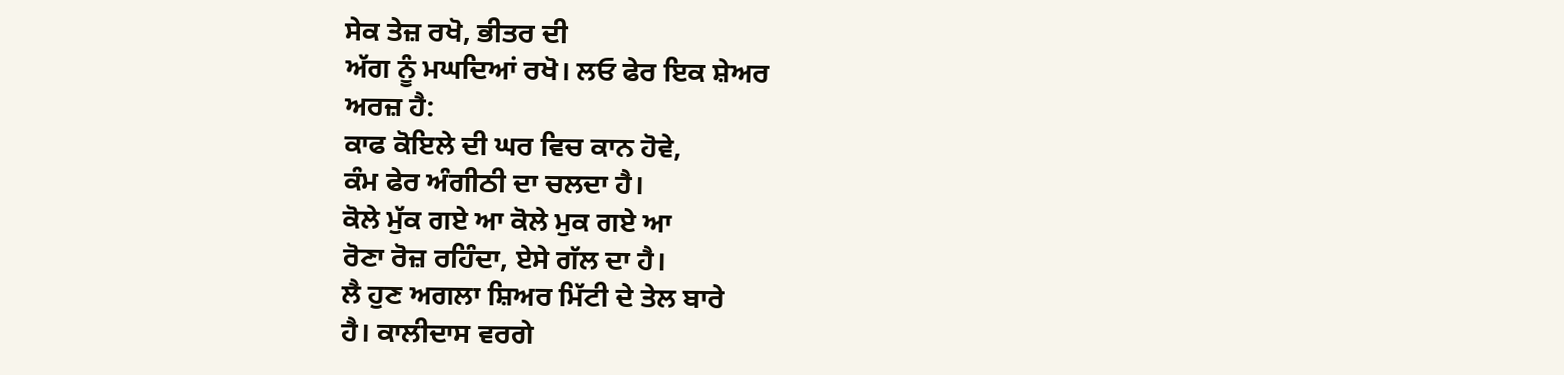ਸੇਕ ਤੇਜ਼ ਰਖੋ, ਭੀਤਰ ਦੀ
ਅੱਗ ਨੂੰ ਮਘਦਿਆਂ ਰਖੋ। ਲਓ ਫੇਰ ਇਕ ਸ਼ੇਅਰ
ਅਰਜ਼ ਹੈ:
ਕਾਫ ਕੋਇਲੇ ਦੀ ਘਰ ਵਿਚ ਕਾਨ ਹੋਵੇ,
ਕੰਮ ਫੇਰ ਅੰਗੀਠੀ ਦਾ ਚਲਦਾ ਹੈ।
ਕੋਲੇ ਮੁੱਕ ਗਏ ਆ ਕੋਲੇ ਮੁਕ ਗਏ ਆ
ਰੋਣਾ ਰੋਜ਼ ਰਹਿੰਦਾ, ਏਸੇ ਗੱਲ ਦਾ ਹੈ।
ਲੈ ਹੁਣ ਅਗਲਾ ਸ਼ਿਅਰ ਮਿੱਟੀ ਦੇ ਤੇਲ ਬਾਰੇ
ਹੈ। ਕਾਲੀਦਾਸ ਵਰਗੇ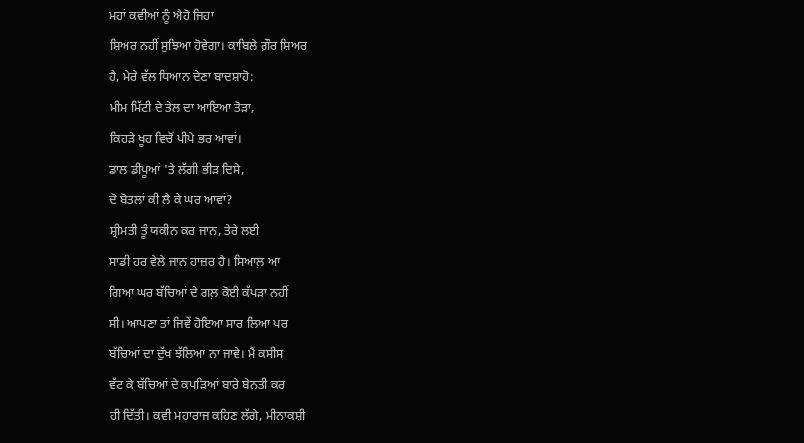ਮਹਾਂ ਕਵੀਆਂ ਨੂੰ ਐਹੋ ਜਿਹਾ
ਸ਼ਿਅਰ ਨਹੀਂ ਸੁਝਿਆ ਹੋਵੇਗਾ। ਕਾਬਿਲੇ ਗ਼ੌਰ ਸ਼ਿਅਰ
ਹੈ, ਮੇਰੇ ਵੱਲ ਧਿਆਨ ਦੇਣਾ ਬਾਦਸ਼ਾਹੋ:
ਮੀਮ ਮਿੱਟੀ ਦੇ ਤੇਲ ਦਾ ਆਇਆ ਤੋੜਾ,
ਕਿਹੜੇ ਖੂਹ ਵਿਚੋਂ ਪੀਪੇ ਭਰ ਆਵਾਂ।
ਡਾਲ ਡੀਪੂਆਂ 'ਤੇ ਲੱਗੀ ਭੀੜ ਦਿਸੇ,
ਦੋ ਬੋਤਲਾਂ ਕੀ ਲੈ ਕੇ ਘਰ ਆਵਾਂ?
ਸ਼੍ਰੀਮਤੀ ਤੂੰ ਯਕੀਨ ਕਰ ਜਾਨ, ਤੇਰੇ ਲਈ
ਸਾਡੀ ਹਰ ਵੇਲੇ ਜਾਨ ਹਾਜ਼ਰ ਹੈ। ਸਿਆਲ਼ ਆ
ਗਿਆ ਘਰ ਬੱਚਿਆਂ ਦੇ ਗਲ਼ ਕੋਈ ਕੱਪੜਾ ਨਹੀਂ
ਸੀ। ਆਪਣਾ ਤਾਂ ਜਿਵੇਂ ਹੋਇਆ ਸਾਰ ਲਿਆ ਪਰ
ਬੱਚਿਆਂ ਦਾ ਦੁੱਖ ਝੱਲਿਆ ਨਾ ਜਾਵੇ। ਮੈਂ ਕਸੀਸ
ਵੱਟ ਕੇ ਬੱਚਿਆਂ ਦੇ ਕਪੜਿਆਂ ਬਾਰੇ ਬੇਨਤੀ ਕਰ
ਹੀ ਦਿੱਤੀ। ਕਵੀ ਮਹਾਰਾਜ ਕਹਿਣ ਲੱਗੇ, ਮੀਨਾਕਸ਼ੀ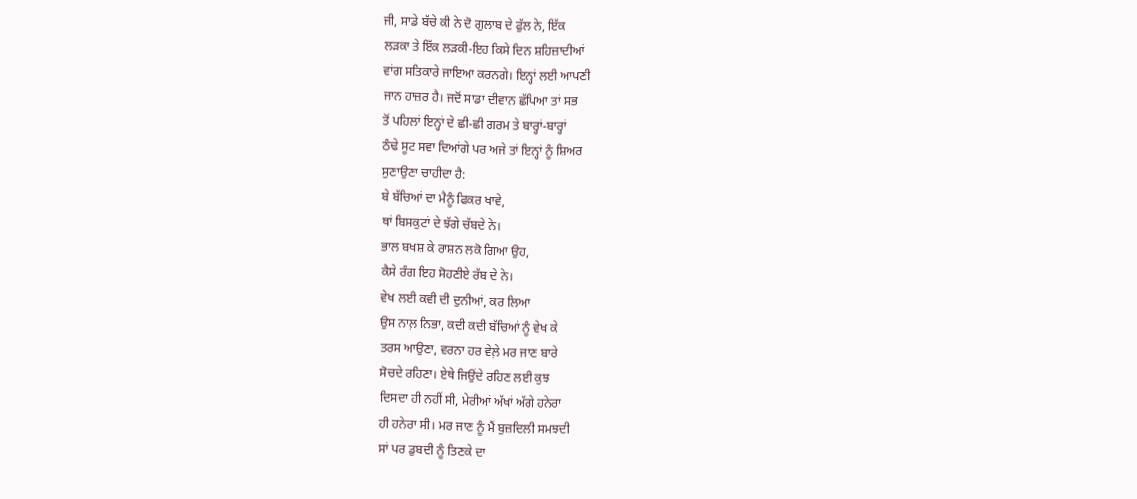ਜੀ, ਸਾਡੇ ਬੱਚੇ ਕੀ ਨੇ ਦੋ ਗੁਲਾਬ ਦੇ ਫੁੱਲ ਨੇ, ਇੱਕ
ਲੜਕਾ ਤੇ ਇੱਕ ਲੜਕੀ-ਇਹ ਕਿਸੇ ਦਿਨ ਸ਼ਹਿਜ਼ਾਦੀਆਂ
ਵਾਂਗ ਸਤਿਕਾਰੇ ਜਾਇਆ ਕਰਨਗੇ। ਇਨ੍ਹਾਂ ਲਈ ਆਪਣੀ
ਜਾਨ ਹਾਜ਼ਰ ਹੈ। ਜਦੋਂ ਸਾਡਾ ਦੀਵਾਨ ਛੱਪਿਆ ਤਾਂ ਸਭ
ਤੋਂ ਪਹਿਲਾਂ ਇਨ੍ਹਾਂ ਦੇ ਛੀ-ਛੀ ਗਰਮ ਤੇ ਬਾਰ੍ਹਾਂ-ਬਾਰ੍ਹਾਂ
ਠੰਢੇ ਸੂਟ ਸਵਾ ਦਿਆਂਗੇ ਪਰ ਅਜੇ ਤਾਂ ਇਨ੍ਹਾਂ ਨੂੰ ਸ਼ਿਅਰ
ਸੁਣਾਉਣਾ ਚਾਹੀਦਾ ਹੈ:
ਬੇ ਬੱਚਿਆਂ ਦਾ ਮੈਨੂੰ ਫਿਕਰ ਖਾਵੇ,
ਥਾਂ ਬਿਸਕੁਟਾਂ ਦੇ ਝੱਗੇ ਚੱਬਦੇ ਨੇ।
ਭਾਲ ਬਖਸ਼ ਕੇ ਰਾਸ਼ਨ ਲਕੋ ਗਿਆ ਉਹ,
ਕੈਸੇ ਰੰਗ ਇਹ ਸੋਹਣੀਏ ਰੱਬ ਦੇ ਨੇ।
ਵੇਖ ਲਈ ਕਵੀ ਦੀ ਦੁਨੀਆਂ, ਕਰ ਲਿਆ
ਉਸ ਨਾਲ਼ ਨਿਭਾ, ਕਦੀ ਕਦੀ ਬੱਚਿਆਂ ਨੂੰ ਵੇਖ ਕੇ
ਤਰਸ ਆਉਣਾ, ਵਰਨਾ ਹਰ ਵੇਲ਼ੇ ਮਰ ਜਾਣ ਬਾਰੇ
ਸੋਚਦੇ ਰਹਿਣਾ। ਏਥੇ ਜਿਉਂਦੇ ਰਹਿਣ ਲਈ ਕੁਝ
ਦਿਸਦਾ ਹੀ ਨਹੀਂ ਸੀ, ਮੇਰੀਆਂ ਅੱਖਾਂ ਅੱਗੇ ਹਨੇਰਾ
ਹੀ ਹਨੇਰਾ ਸੀ। ਮਰ ਜਾਣ ਨੂੰ ਮੈਂ ਬੁਜ਼ਦਿਲੀ ਸਮਝਦੀ
ਸਾਂ ਪਰ ਡੁਬਦੀ ਨੂੰ ਤਿਣਕੇ ਦਾ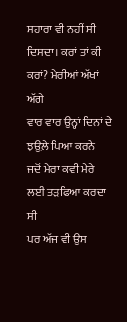ਸਹਾਰਾ ਵੀ ਨਹੀਂ ਸੀ
ਦਿਸਦਾ। ਕਰਾਂ ਤਾਂ ਕੀ ਕਰਾਂ? ਮੇਰੀਆਂ ਅੱਖਾਂ ਅੱਗੇ
ਵਾਰ ਵਾਰ ਉਨ੍ਹਾਂ ਦਿਨਾਂ ਦੇ ਝਉਲ਼ੇ ਪਿਆ ਕਰਨੇ
ਜਦੋਂ ਮੇਰਾ ਕਵੀ ਮੇਰੇ ਲਈ ਤੜਫਿਆ ਕਰਦਾ ਸੀ
ਪਰ ਅੱਜ ਵੀ ਉਸ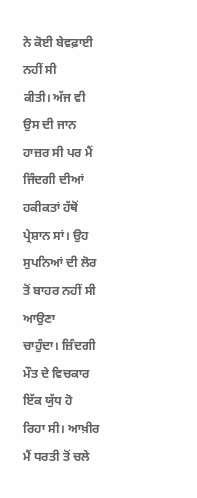ਨੇ ਕੋਈ ਬੇਵਫ਼ਾਈ ਨਹੀਂ ਸੀ
ਕੀਤੀ। ਅੱਜ ਵੀ ਉਸ ਦੀ ਜਾਨ ਹਾਜ਼ਰ ਸੀ ਪਰ ਮੈਂ
ਜਿੰਦਗੀ ਦੀਆਂ ਹਕੀਕਤਾਂ ਹੱਥੋਂ ਪ੍ਰੇਸ਼ਾਨ ਸਾਂ। ਉਹ
ਸੁਪਨਿਆਂ ਦੀ ਲੋਰ ਤੋਂ ਬਾਹਰ ਨਹੀਂ ਸੀ ਆਉਣਾ
ਚਾਹੁੰਦਾ। ਜ਼ਿੰਦਗੀ ਮੌਤ ਦੇ ਵਿਚਕਾਰ ਇੱਕ ਯੁੱਧ ਹੋ
ਰਿਹਾ ਸੀ। ਆਖ਼ੀਰ ਮੈਂ ਧਰਤੀ ਤੋਂ ਚਲੇ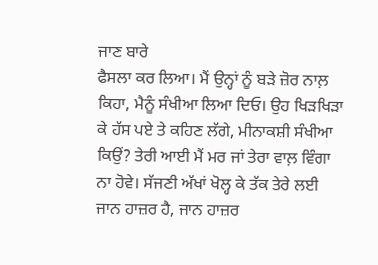ਜਾਣ ਬਾਰੇ
ਫੈਸਲਾ ਕਰ ਲਿਆ। ਮੈਂ ਉਨ੍ਹਾਂ ਨੂੰ ਬੜੇ ਜ਼ੋਰ ਨਾਲ਼
ਕਿਹਾ, ਮੈਨੂੰ ਸੰਖੀਆ ਲਿਆ ਦਿਓ। ਉਹ ਖਿੜਖਿੜਾ
ਕੇ ਹੱਸ ਪਏ ਤੇ ਕਹਿਣ ਲੱਗੇ, ਮੀਨਾਕਸ਼ੀ ਸੰਖੀਆ
ਕਿਉਂ? ਤੇਰੀ ਆਈ ਮੈਂ ਮਰ ਜਾਂ ਤੇਰਾ ਵਾਲ਼ ਵਿੰਗਾ
ਨਾ ਹੋਵੇ। ਸੱਜਣੀ ਅੱਖਾਂ ਖੋਲ੍ਹ ਕੇ ਤੱਕ ਤੇਰੇ ਲਈ
ਜਾਨ ਹਾਜ਼ਰ ਹੈ, ਜਾਨ ਹਾਜ਼ਰ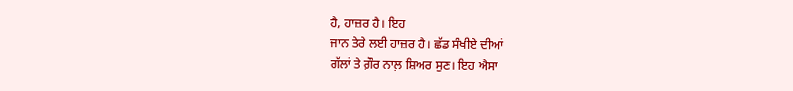ਹੈ, ਹਾਜ਼ਰ ਹੈ। ਇਹ
ਜਾਨ ਤੇਰੇ ਲਈ ਹਾਜ਼ਰ ਹੈ। ਛੱਡ ਸੰਖੀਏ ਦੀਆਂ
ਗੱਲਾਂ ਤੇ ਗ਼ੌਰ ਨਾਲ਼ ਸ਼ਿਅਰ ਸੁਣ। ਇਹ ਐਸਾ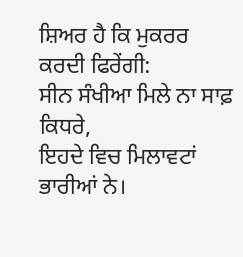ਸ਼ਿਅਰ ਹੈ ਕਿ ਮੁਕਰਰ ਕਰਦੀ ਫਿਰੇਂਗੀ:
ਸੀਨ ਸੰਖੀਆ ਮਿਲੇ ਨਾ ਸਾਫ਼ ਕਿਧਰੇ,
ਇਹਦੇ ਵਿਚ ਮਿਲਾਵਟਾਂ ਭਾਰੀਆਂ ਨੇ।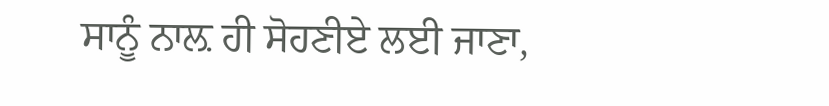ਸਾਨੂੰ ਨਾਲ਼ ਹੀ ਸੋਹਣੀਏ ਲਈ ਜਾਣਾ,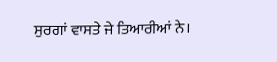ਸੁਰਗਾਂ ਵਾਸਤੇ ਜੇ ਤਿਆਰੀਆਂ ਨੇ।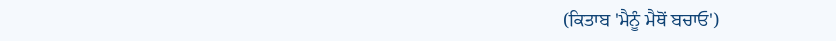(ਕਿਤਾਬ 'ਮੈਨੂੰ ਮੈਥੋਂ ਬਚਾਓ')